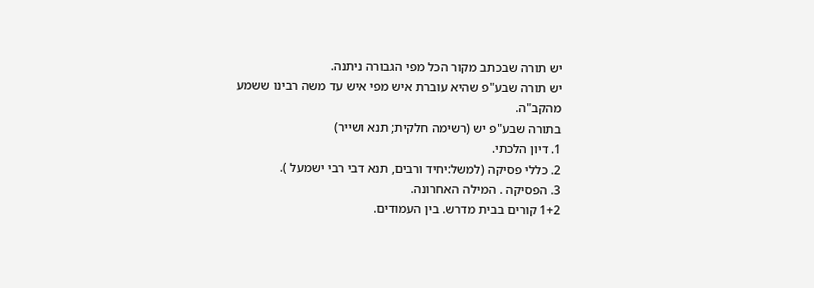יש תורה שבכתב מקור הכל מפי הגבורה ניתנה.
יש תורה שבע"פ שהיא עוברת איש מפי איש עד משה רבינו ששמע מהקב"ה.
בתורה שבע"פ יש (רשימה חלקית; תנא ושייר)
1. דיון הלכתי.
2. כללי פסיקה (למשל:יחיד ורבים, תנא דבי רבי ישמעל ).
3. הפסיקה . המילה האחרונה.
1+2 קורים בבית מדרש. בין העמודים.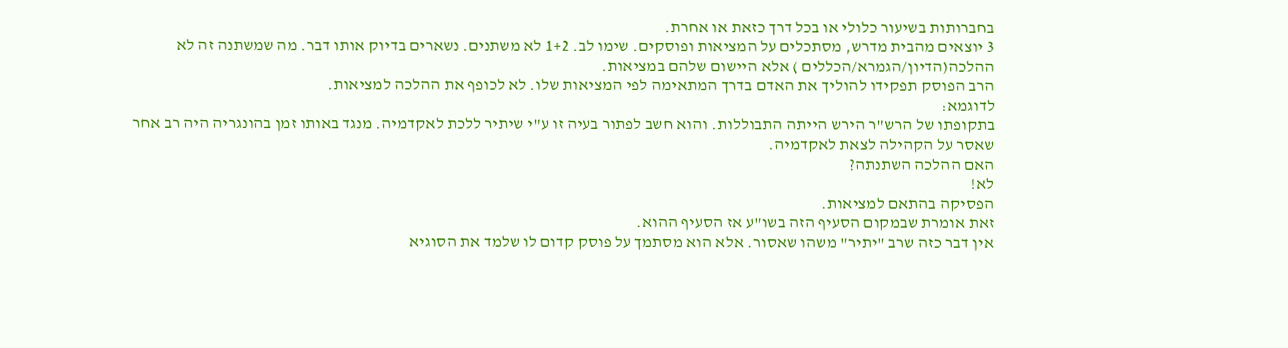בחברותות בשיעור כלולי או בכל דרך כזאת או אחרת.
3 יוצאים מהבית מדרש, מסתכלים על המציאות ופוסקים. שימו לב. 1+2 לא משתנים. נשארים בדיוק אותו דבר. מה שמשתנה זה לא ההלכה(הדיון/הגמרא/הכללים ) אלא היישום שלהם במציאות.
הרב הפוסק תפקידו להוליך את האדם בדרך המתאימה לפי המציאות שלו. לא לכופף את ההלכה למציאות.
לדוגמא:
בתקופתו של הרש"ר הירש הייתה התבוללות. והוא חשב לפתור בעיה זו ע"י שיתיר ללכת לאקדמיה. מנגד באותו זמן בהונגריה היה רב אחר שאסר על הקהילה לצאת לאקדמיה.
האם ההלכה השתנתה?
לא!
הפסיקה בהתאם למציאות.
זאת אומרת שבמקום הסעיף הזה בשו"ע אז הסעיף ההוא.
אין דבר כזה שרב "יתיר" משהו שאסור. אלא הוא מסתמך על פוסק קדום לו שלמד את הסוגיא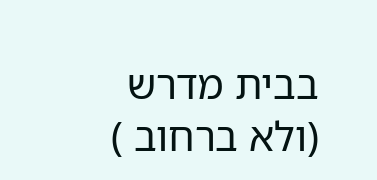בבית מדרש (ולא ברחוב )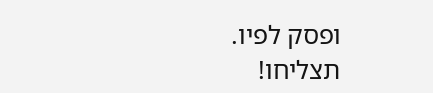ופסק לפיו.
תצליחו!